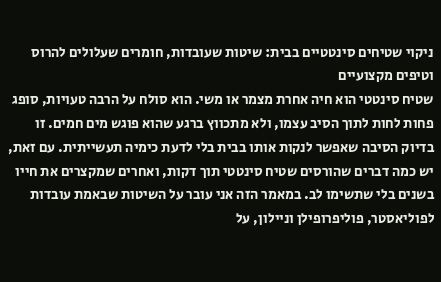ניקוי שטיחים סינטטיים בבית: שיטות שעובדות, חומרים שעלולים להרוס וטיפים מקצועיים
שטיח סינטטי הוא חיה אחרת מצמר או משי. הוא סולח על הרבה טעויות, סופג פחות לחות לתוך הסיב עצמו, ולא מתכווץ ברגע שהוא פוגש מים חמים. זו בדיוק הסיבה שאפשר לנקות אותו בבית בלי לדעת כימיה תעשייתית. עם זאת, יש כמה דברים שהורסים שטיח סינטטי תוך דקות, ואחרים שמקצרים את חייו בשנים בלי שתשימו לב. במאמר הזה אני עובר על השיטות שבאמת עובדות לפוליאסטר, פוליפרופילן וניילון, על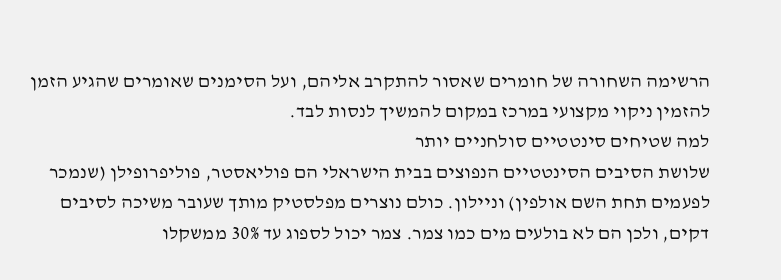הרשימה השחורה של חומרים שאסור להתקרב אליהם, ועל הסימנים שאומרים שהגיע הזמן להזמין ניקוי מקצועי במרכז במקום להמשיך לנסות לבד.
למה שטיחים סינטטיים סולחניים יותר
שלושת הסיבים הסינטטיים הנפוצים בבית הישראלי הם פוליאסטר, פוליפרופילן (שנמכר לפעמים תחת השם אולפין) וניילון. כולם נוצרים מפלסטיק מותך שעובר משיכה לסיבים דקים, ולכן הם לא בולעים מים כמו צמר. צמר יכול לספוג עד 30% ממשקלו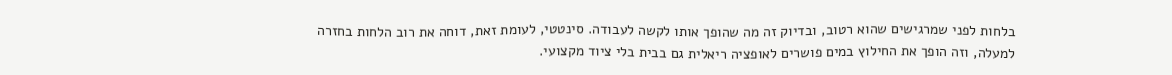בלחות לפני שמרגישים שהוא רטוב, ובדיוק זה מה שהופך אותו לקשה לעבודה. סינטטי, לעומת זאת, דוחה את רוב הלחות בחזרה למעלה, וזה הופך את החילוץ במים פושרים לאופציה ריאלית גם בבית בלי ציוד מקצועי.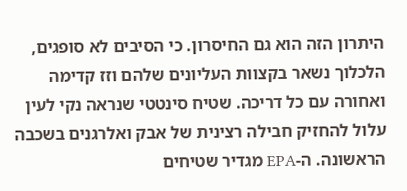היתרון הזה הוא גם החיסרון. כי הסיבים לא סופגים, הלכלוך נשאר בקצוות העליונים שלהם וזז קדימה ואחורה עם כל דריכה. שטיח סינטטי שנראה נקי לעין עלול להחזיק חבילה רצינית של אבק ואלרגנים בשכבה הראשונה. ה-EPA מגדיר שטיחים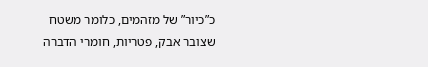כ”כיור” של מזהמים, כלומר משטח שצובר אבק, פטריות, חומרי הדברה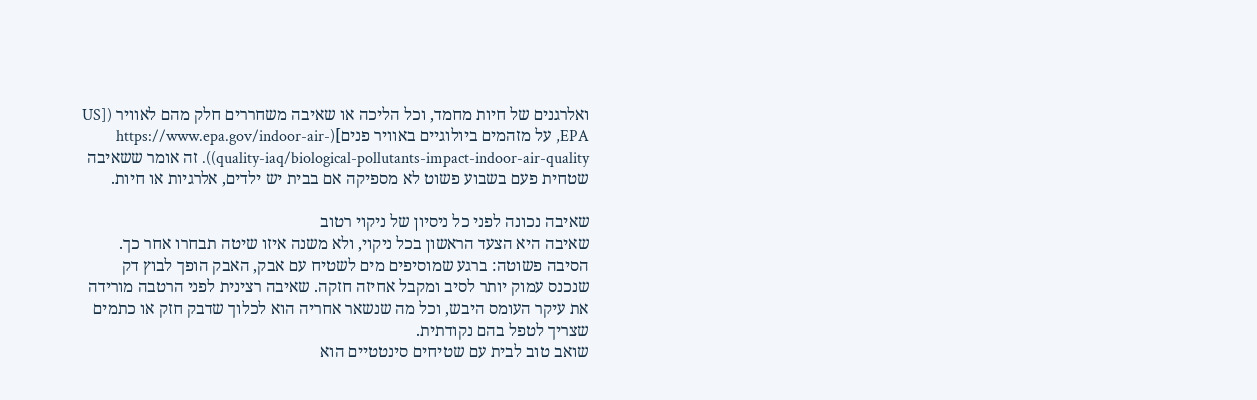ואלרגנים של חיות מחמד, וכל הליכה או שאיבה משחררים חלק מהם לאוויר ([US EPA, על מזהמים ביולוגיים באוויר פנים](https://www.epa.gov/indoor-air-quality-iaq/biological-pollutants-impact-indoor-air-quality)). זה אומר ששאיבה שטחית פעם בשבוע פשוט לא מספיקה אם בבית יש ילדים, אלרגיות או חיות.

שאיבה נכונה לפני כל ניסיון של ניקוי רטוב
שאיבה היא הצעד הראשון בכל ניקוי, ולא משנה איזו שיטה תבחרו אחר כך. הסיבה פשוטה: ברגע שמוסיפים מים לשטיח עם אבק, האבק הופך לבוץ דק שנכנס עמוק יותר לסיב ומקבל אחיזה חזקה. שאיבה רצינית לפני הרטבה מורידה את עיקר העומס היבש, וכל מה שנשאר אחריה הוא לכלוך שדבק חזק או כתמים שצריך לטפל בהם נקודתית.
שואב טוב לבית עם שטיחים סינטטיים הוא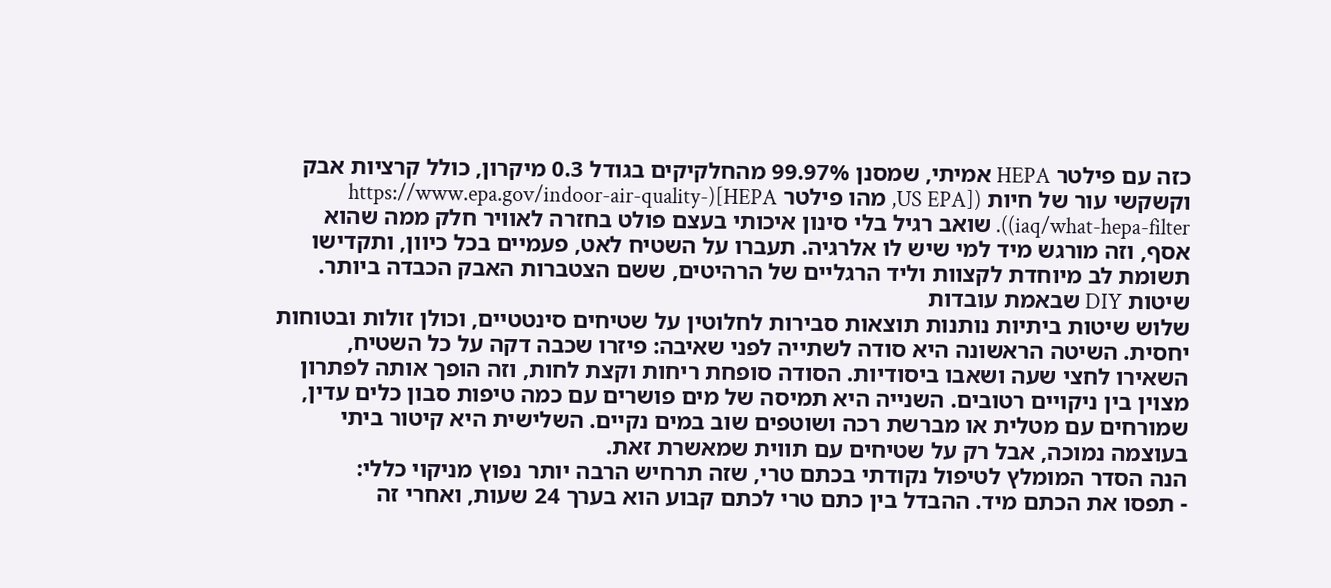כזה עם פילטר HEPA אמיתי, שמסנן 99.97% מהחלקיקים בגודל 0.3 מיקרון, כולל קרציות אבק וקשקשי עור של חיות ([US EPA, מהו פילטר HEPA](https://www.epa.gov/indoor-air-quality-iaq/what-hepa-filter)). שואב רגיל בלי סינון איכותי בעצם פולט בחזרה לאוויר חלק ממה שהוא אסף, וזה מורגש מיד למי שיש לו אלרגיה. תעברו על השטיח לאט, פעמיים בכל כיוון, ותקדישו תשומת לב מיוחדת לקצוות וליד הרגליים של הרהיטים, ששם הצטברות האבק הכבדה ביותר.
שיטות DIY שבאמת עובדות
שלוש שיטות ביתיות נותנות תוצאות סבירות לחלוטין על שטיחים סינטטיים, וכולן זולות ובטוחות יחסית. השיטה הראשונה היא סודה לשתייה לפני שאיבה: פיזרו שכבה דקה על כל השטיח, השאירו לחצי שעה ושאבו ביסודיות. הסודה סופחת ריחות וקצת לחות, וזה הופך אותה לפתרון מצוין בין ניקויים רטובים. השנייה היא תמיסה של מים פושרים עם כמה טיפות סבון כלים עדין, שמורחים עם מטלית או מברשת רכה ושוטפים שוב במים נקיים. השלישית היא קיטור ביתי בעוצמה נמוכה, אבל רק על שטיחים עם תווית שמאשרת זאת.
הנה הסדר המומלץ לטיפול נקודתי בכתם טרי, שזה תרחיש הרבה יותר נפוץ מניקוי כללי:
- תפסו את הכתם מיד. ההבדל בין כתם טרי לכתם קבוע הוא בערך 24 שעות, ואחרי זה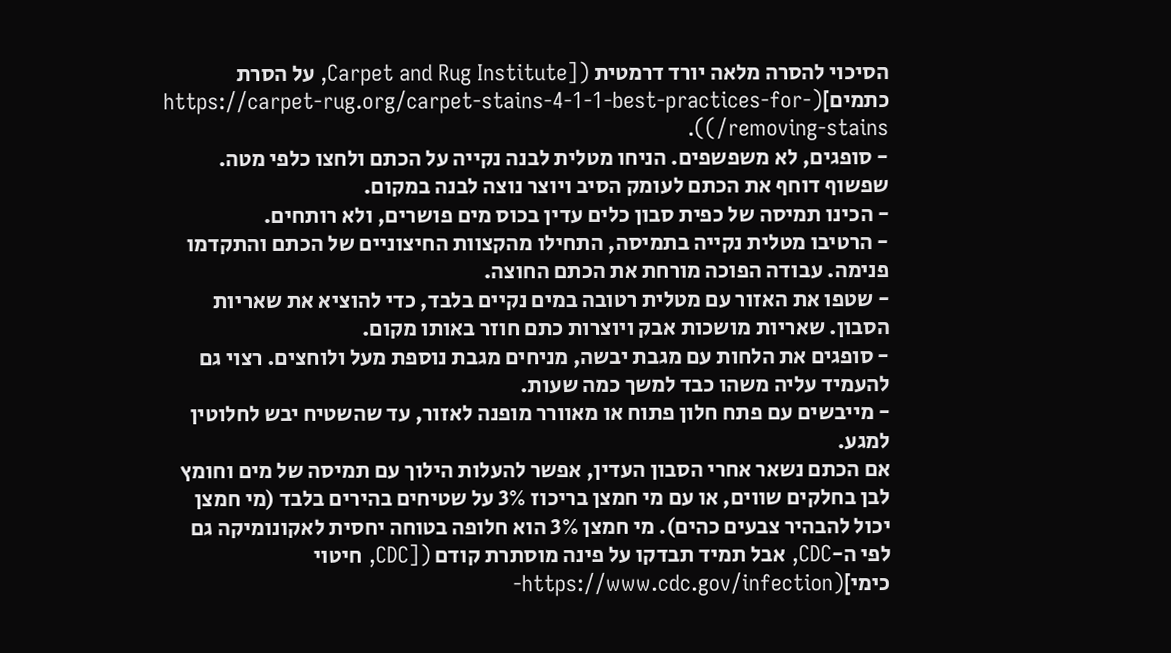הסיכוי להסרה מלאה יורד דרמטית ([Carpet and Rug Institute, על הסרת כתמים](https://carpet-rug.org/carpet-stains-4-1-1-best-practices-for-removing-stains/)).
- סופגים, לא משפשפים. הניחו מטלית לבנה נקייה על הכתם ולחצו כלפי מטה. שפשוף דוחף את הכתם לעומק הסיב ויוצר נוצה לבנה במקום.
- הכינו תמיסה של כפית סבון כלים עדין בכוס מים פושרים, ולא רותחים.
- הרטיבו מטלית נקייה בתמיסה, התחילו מהקצוות החיצוניים של הכתם והתקדמו פנימה. עבודה הפוכה מורחת את הכתם החוצה.
- שטפו את האזור עם מטלית רטובה במים נקיים בלבד, כדי להוציא את שאריות הסבון. שאריות מושכות אבק ויוצרות כתם חוזר באותו מקום.
- סופגים את הלחות עם מגבת יבשה, מניחים מגבת נוספת מעל ולוחצים. רצוי גם להעמיד עליה משהו כבד למשך כמה שעות.
- מייבשים עם פתח חלון פתוח או מאוורר מופנה לאזור, עד שהשטיח יבש לחלוטין למגע.
אם הכתם נשאר אחרי הסבון העדין, אפשר להעלות הילוך עם תמיסה של מים וחומץ לבן בחלקים שווים, או עם מי חמצן בריכוז 3% על שטיחים בהירים בלבד (מי חמצן יכול להבהיר צבעים כהים). מי חמצן 3% הוא חלופה בטוחה יחסית לאקונומיקה גם לפי ה-CDC, אבל תמיד תבדקו על פינה מוסתרת קודם ([CDC, חיטוי כימי](https://www.cdc.gov/infection-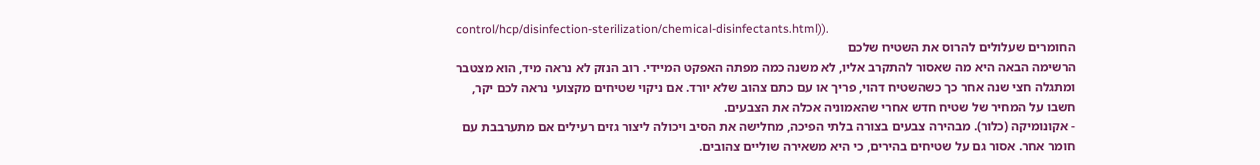control/hcp/disinfection-sterilization/chemical-disinfectants.html)).
החומרים שעלולים להרוס את השטיח שלכם
הרשימה הבאה היא מה שאסור להתקרב אליו, לא משנה כמה מפתה האפקט המיידי. רוב הנזק לא נראה מיד, הוא מצטבר ומתגלה חצי שנה אחר כך כשהשטיח דהוי, פריך או עם כתם צהוב שלא יורד. אם ניקוי שטיחים מקצועי נראה לכם יקר, חשבו על המחיר של שטיח חדש אחרי שהאמוניה אכלה את הצבעים.
- אקונומיקה (כלור). מבהירה צבעים בצורה בלתי הפיכה, מחלישה את הסיב ויכולה ליצור גזים רעילים אם מתערבבת עם חומר אחר. אסור גם על שטיחים בהירים, כי היא משאירה שוליים צהובים.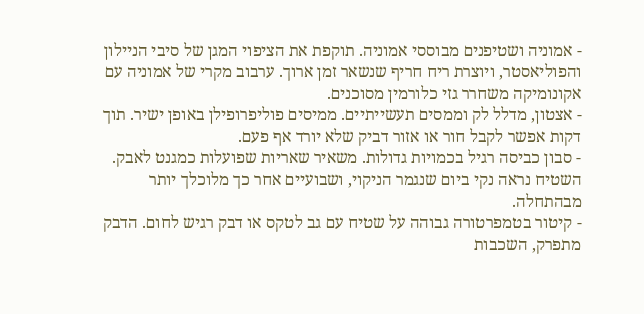- אמוניה ושטיפנים מבוססי אמוניה. תוקפת את הציפוי המגן של סיבי הניילון והפוליאסטר, ויוצרת ריח חריף שנשאר זמן ארוך. ערבוב מקרי של אמוניה עם אקונומיקה משחרר גזי כלורמין מסוכנים.
- אצטון, מדלל לק וממסים תעשייתיים. ממיסים פוליפרופילן באופן ישיר. תוך דקות אפשר לקבל חור או אזור דביק שלא יורד אף פעם.
- סבון כביסה רגיל בכמויות גדולות. משאיר שאריות שפועלות כמגנט לאבק. השטיח נראה נקי ביום שנגמר הניקוי, ושבועיים אחר כך מלוכלך יותר מבהתחלה.
- קיטור בטמפרטורה גבוהה על שטיח עם גב לטקס או דבק רגיש לחום. הדבק מתפרק, השכבות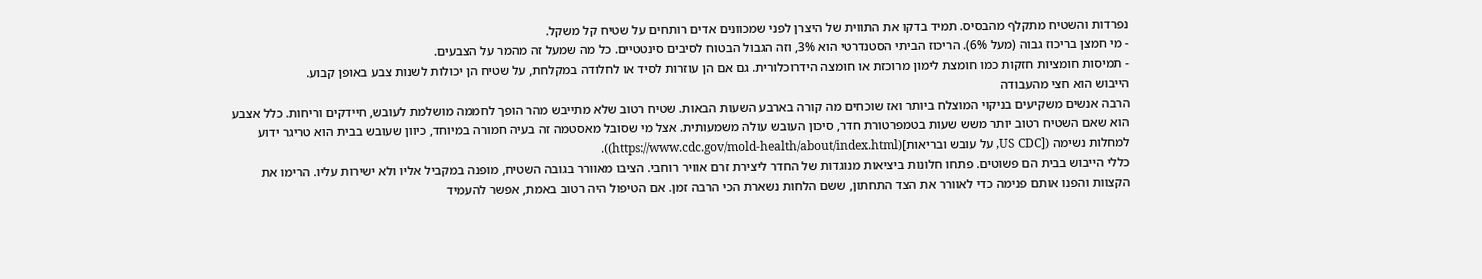נפרדות והשטיח מתקלף מהבסיס. תמיד בדקו את התווית של היצרן לפני שמכוונים אדים רותחים על שטיח קל משקל.
- מי חמצן בריכוז גבוה (מעל 6%). הריכוז הביתי הסטנדרטי הוא 3%, וזה הגבול הבטוח לסיבים סינטטיים. כל מה שמעל זה מהמר על הצבעים.
- תמיסות חומציות חזקות כמו חומצת לימון מרוכזת או חומצה הידרוכלורית. גם אם הן עוזרות לסיד או לחלודה במקלחת, על שטיח הן יכולות לשנות צבע באופן קבוע.
הייבוש הוא חצי מהעבודה
הרבה אנשים משקיעים בניקוי המוצלח ביותר ואז שוכחים מה קורה בארבע השעות הבאות. שטיח רטוב שלא מתייבש מהר הופך לחממה מושלמת לעובש, חיידקים וריחות. כלל אצבע הוא שאם השטיח רטוב יותר משש שעות בטמפרטורת חדר, סיכון העובש עולה משמעותית. אצל מי שסובל מאסטמה זה בעיה חמורה במיוחד, כיוון שעובש בבית הוא טריגר ידוע למחלות נשימה ([US CDC, על עובש ובריאות](https://www.cdc.gov/mold-health/about/index.html)).
כללי הייבוש בבית הם פשוטים. פתחו חלונות ביציאות מנוגדות של החדר ליצירת זרם אוויר רוחבי. הציבו מאוורר בגובה השטיח, מופנה במקביל אליו ולא ישירות עליו. הרימו את הקצוות והפנו אותם פנימה כדי לאוורר את הצד התחתון, ששם הלחות נשארת הכי הרבה זמן. אם הטיפול היה רטוב באמת, אפשר להעמיד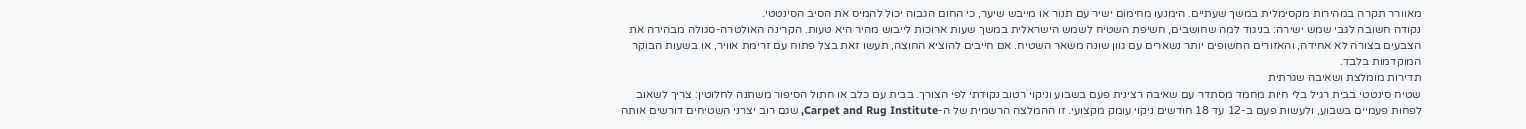מאוורר תקרה במהירות מקסימלית במשך שעתיים. הימנעו מחימום ישיר עם תנור או מייבש שיער, כי החום הגבוה יכול להמיס את הסיב הסינטטי.
נקודה חשובה לגבי שמש ישירה: בניגוד למה שחושבים, חשיפת השטיח לשמש הישראלית במשך שעות ארוכות לייבוש מהיר היא טעות. הקרינה האולטרה-סגולה מבהירה את הצבעים בצורה לא אחידה, והאזורים החשופים יותר נשארים עם גוון שונה משאר השטיח. אם חייבים להוציא החוצה, תעשו זאת בצל פתוח עם זרימת אוויר, או בשעות הבוקר המוקדמות בלבד.
תדירות מומלצת ושאיבה שגרתית
שטיח סינטטי בבית רגיל בלי חיות מחמד מסתדר עם שאיבה רצינית פעם בשבוע וניקוי רטוב נקודתי לפי הצורך. בבית עם כלב או חתול הסיפור משתנה לחלוטין: צריך לשאוב לפחות פעמיים בשבוע, ולעשות פעם ב-12 עד 18 חודשים ניקוי עומק מקצועי. זו ההמלצה הרשמית של ה-Carpet and Rug Institute, שגם רוב יצרני השטיחים דורשים אותה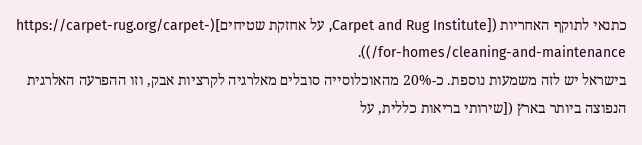כתנאי לתוקף האחריות ([Carpet and Rug Institute, על אחזקת שטיחים](https://carpet-rug.org/carpet-for-homes/cleaning-and-maintenance/)).
בישראל יש לזה משמעות נוספת. כ-20% מהאוכלוסייה סובלים מאלרגיה לקרציות אבק, וזו ההפרעה האלרגית הנפוצה ביותר בארץ ([שירותי בריאות כללית, על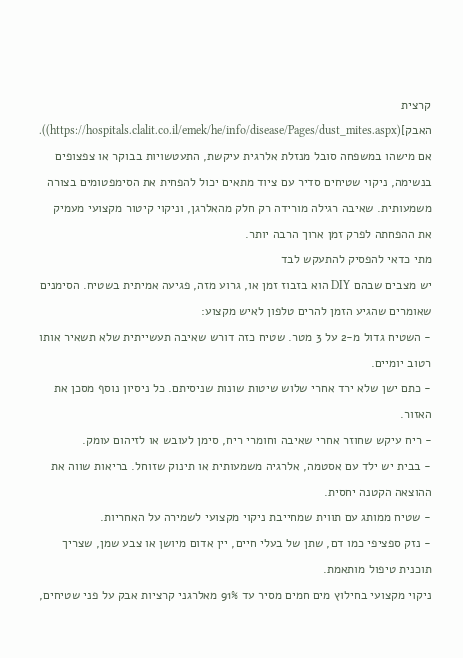קרצית האבק](https://hospitals.clalit.co.il/emek/he/info/disease/Pages/dust_mites.aspx)). אם מישהו במשפחה סובל מנזלת אלרגית עיקשת, התעטשויות בבוקר או צפצופים בנשימה, ניקוי שטיחים סדיר עם ציוד מתאים יכול להפחית את הסימפטומים בצורה משמעותית. שאיבה רגילה מורידה רק חלק מהאלרגן, וניקוי קיטור מקצועי מעמיק את ההפחתה לפרק זמן ארוך הרבה יותר.
מתי כדאי להפסיק להתעקש לבד
יש מצבים שבהם DIY הוא בזבוז זמן או, גרוע מזה, פגיעה אמיתית בשטיח. הסימנים שאומרים שהגיע הזמן להרים טלפון לאיש מקצוע:
- השטיח גדול מ-2 על 3 מטר. שטיח כזה דורש שאיבה תעשייתית שלא תשאיר אותו רטוב יומיים.
- כתם ישן שלא ירד אחרי שלוש שיטות שונות שניסיתם. כל ניסיון נוסף מסכן את האזור.
- ריח עיקש שחוזר אחרי שאיבה וחומרי ריח, סימן לעובש או לזיהום עומק.
- בבית יש ילד עם אסטמה, אלרגיה משמעותית או תינוק שזוחל. בריאות שווה את ההוצאה הקטנה יחסית.
- שטיח ממותג עם תווית שמחייבת ניקוי מקצועי לשמירה על האחריות.
- נזק ספציפי כמו דם, שתן של בעלי חיים, יין אדום מיושן או צבע שמן, שצריך תוכנית טיפול מותאמת.
ניקוי מקצועי בחילוץ מים חמים מסיר עד 91% מאלרגני קרציות אבק על פני שטיחים,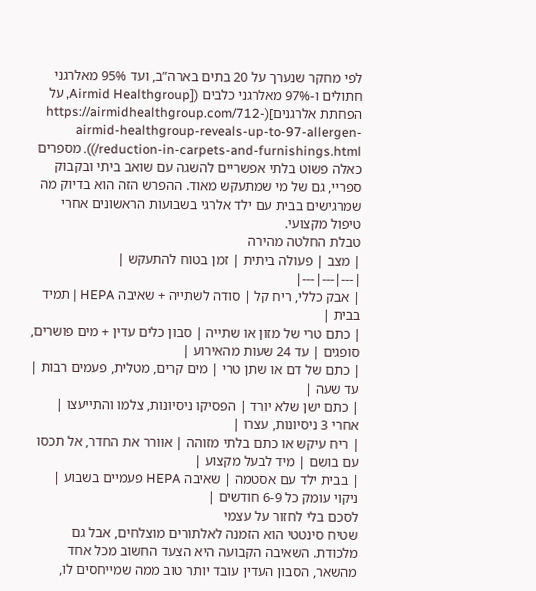לפי מחקר שנערך על 20 בתים בארה”ב, ועד 95% מאלרגני חתולים ו-97% מאלרגני כלבים ([Airmid Healthgroup, על הפחתת אלרגנים](https://airmidhealthgroup.com/712-airmid-healthgroup-reveals-up-to-97-allergen-reduction-in-carpets-and-furnishings.html/)). מספרים כאלה פשוט בלתי אפשריים להשגה עם שואב ביתי ובקבוק ספריי, גם של מי שמתעקש מאוד. ההפרש הזה הוא בדיוק מה שמרגישים בבית עם ילד אלרגי בשבועות הראשונים אחרי טיפול מקצועי.
טבלת החלטה מהירה
| מצב | פעולה ביתית | זמן בטוח להתעקש |
|---|---|---|
| אבק כללי, ריח קל | סודה לשתייה + שאיבה HEPA | תמיד בבית |
| כתם טרי של מזון או שתייה | סבון כלים עדין + מים פושרים, סופגים | עד 24 שעות מהאירוע |
| כתם של דם או שתן טרי | מים קרים, מטלית, פעמים רבות | עד שעה |
| כתם ישן שלא יורד | הפסיקו ניסיונות, צלמו והתייעצו | אחרי 3 ניסיונות, עצרו |
| ריח עיקש או כתם בלתי מזוהה | אוורר את החדר, אל תכסו עם בושם | מיד לבעל מקצוע |
| בבית ילד עם אסטמה | שאיבה HEPA פעמיים בשבוע | ניקוי עומק כל 6-9 חודשים |
לסכם בלי לחזור על עצמי
שטיח סינטטי הוא הזמנה לאלתורים מוצלחים, אבל גם מלכודת. השאיבה הקבועה היא הצעד החשוב מכל אחד מהשאר, הסבון העדין עובד יותר טוב ממה שמייחסים לו,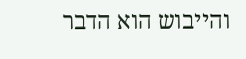והייבוש הוא הדבר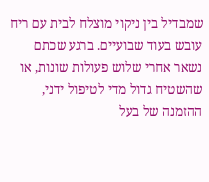שמבדיל בין ניקוי מוצלח לבית עם ריח עובש בעוד שבועיים. ברגע שכתם נשאר אחרי שלוש פעולות שונות, או שהשטיח גדול מדי לטיפול ידני, ההזמנה של בעל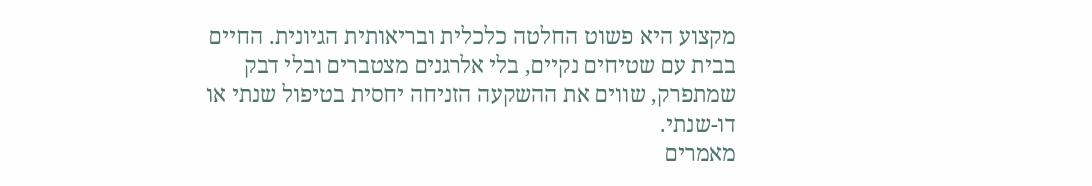מקצוע היא פשוט החלטה כלכלית ובריאותית הגיונית. החיים בבית עם שטיחים נקיים, בלי אלרגנים מצטברים ובלי דבק שמתפרק, שווים את ההשקעה הזניחה יחסית בטיפול שנתי או דו-שנתי.
מאמרים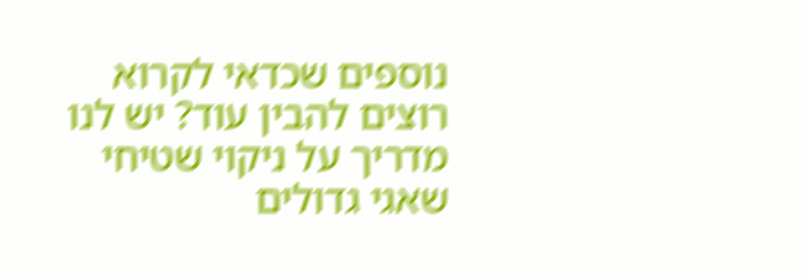נוספים שכדאי לקרוא
רוצים להבין עוד? יש לנו מדריך על ניקוי שטיחי שאגי גדולים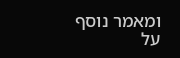ומאמר נוסף על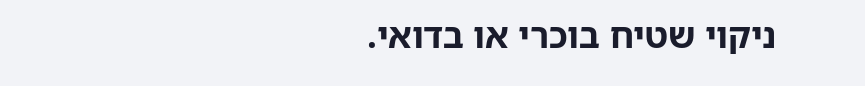ניקוי שטיח בוכרי או בדואי.